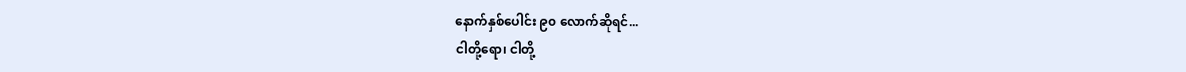နောက်နှစ်ပေါင်း ၉၀ လောက်ဆိုရင်...
ငါတို့ရော၊ ငါတို့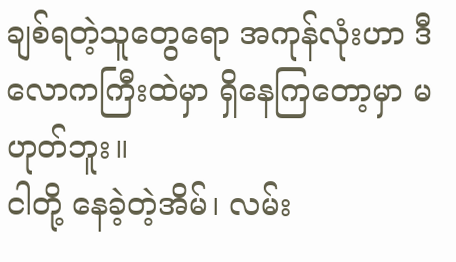ချစ်ရတဲ့သူတွေရော အကုန်လုံးဟာ ဒီလောကကြီးထဲမှာ ရှိနေကြတော့မှာ မဟုတ်ဘူး။
ငါတို့ နေခဲ့တဲ့အိမ်၊ လမ်း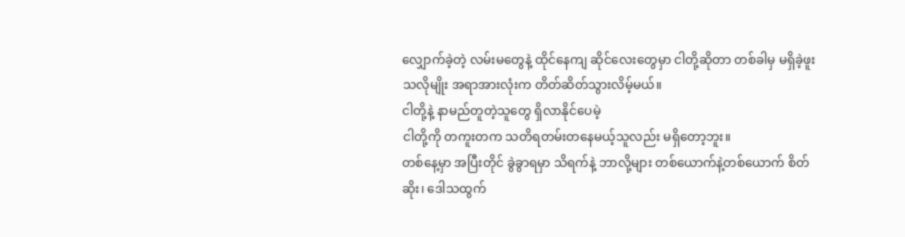လျှောက်ခဲ့တဲ့ လမ်းမတွေနဲ့ ထိုင်နေကျ ဆိုင်လေးတွေမှာ ငါတို့ဆိုတာ တစ်ခါမှ မရှိခဲ့ဖူးသလိုမျိုး အရာအားလုံးက တိတ်ဆိတ်သွားလိမ့်မယ်။
ငါတို့နဲ့ နာမည်တူတဲ့သူတွေ ရှိလာနိုင်ပေမဲ့
ငါတို့ကို တကူးတက သတိရတမ်းတနေမယ့်သူလည်း မရှိတော့ဘူး။
တစ်နေ့မှာ အပြီးတိုင် ခွဲခွာရမှာ သိရက်နဲ့ ဘာလို့များ တစ်ယောက်နဲ့တစ်ယောက် စိတ်ဆိုး၊ ဒေါသထွက်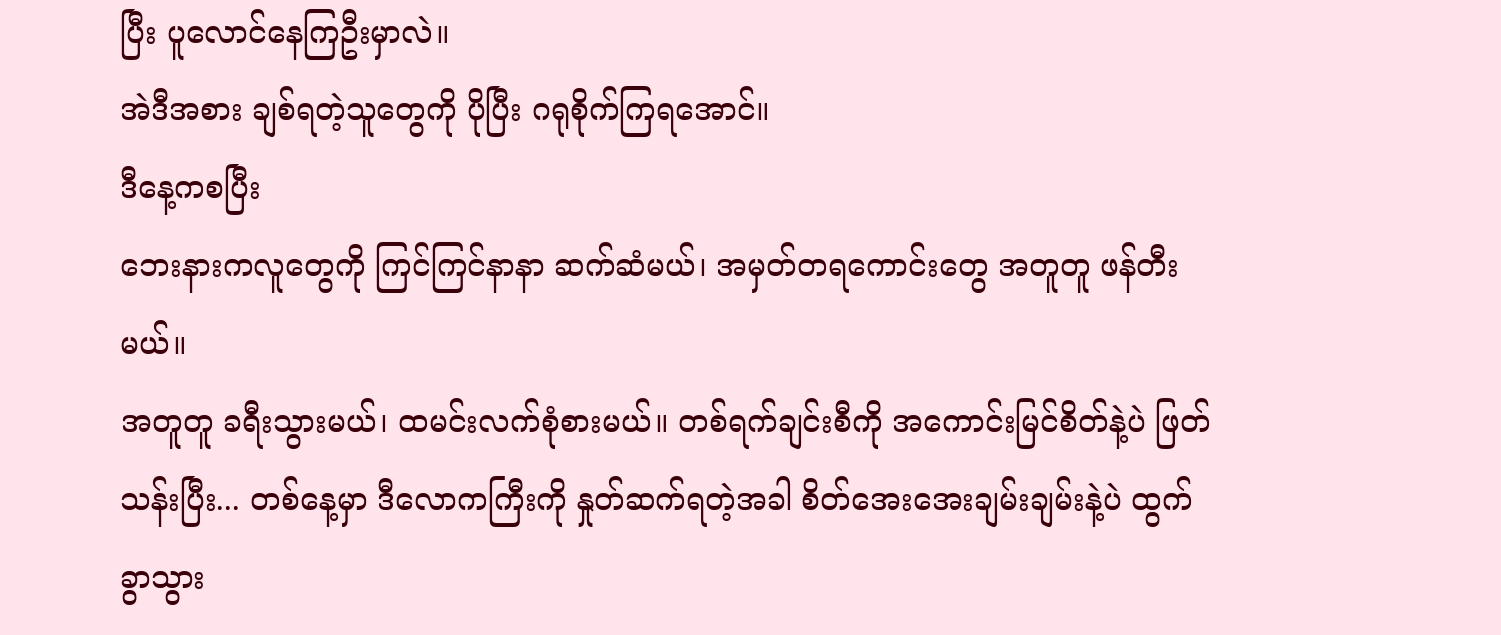ပြီး ပူလောင်နေကြဦးမှာလဲ။
အဲဒီအစား ချစ်ရတဲ့သူတွေကို ပိုပြီး ဂရုစိုက်ကြရအောင်။
ဒီနေ့ကစပြီး
ဘေးနားကလူတွေကို ကြင်ကြင်နာနာ ဆက်ဆံမယ်၊ အမှတ်တရကောင်းတွေ အတူတူ ဖန်တီးမယ်။
အတူတူ ခရီးသွားမယ်၊ ထမင်းလက်စုံစားမယ်။ တစ်ရက်ချင်းစီကို အကောင်းမြင်စိတ်နဲ့ပဲ ဖြတ်သန်းပြီး... တစ်နေ့မှာ ဒီလောကကြီးကို နှုတ်ဆက်ရတဲ့အခါ စိတ်အေးအေးချမ်းချမ်းနဲ့ပဲ ထွက်ခွာသွား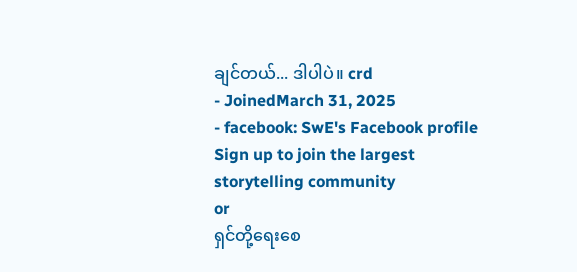ချင်တယ်... ဒါပါပဲ။ crd
- JoinedMarch 31, 2025
- facebook: SwE's Facebook profile
Sign up to join the largest storytelling community
or
ရှင်တို့ရေးစေ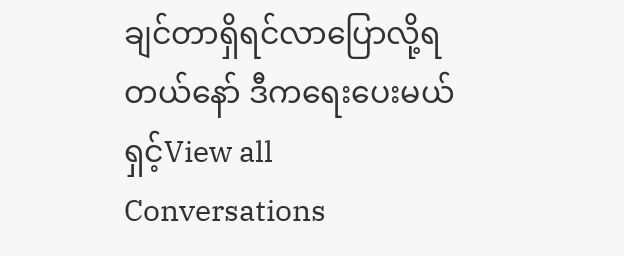ချင်တာရှိရင်လာပြောလို့ရတယ်နော် ဒီကရေးပေးမယ်ရှင့်View all Conversations